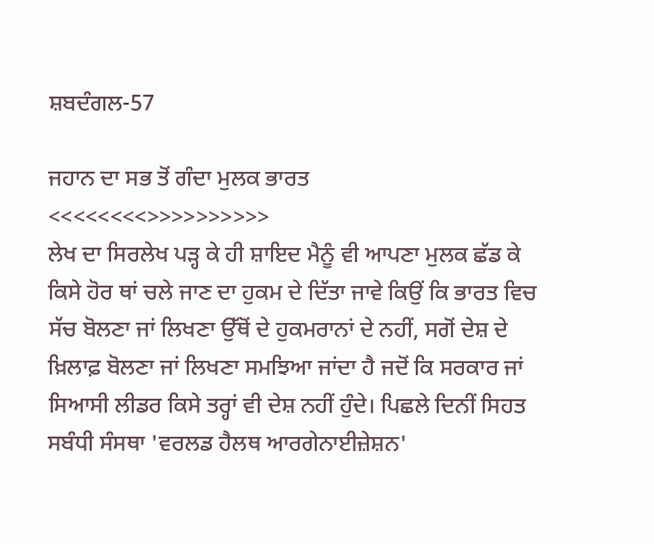ਸ਼ਬਦੰਗਲ-57

ਜਹਾਨ ਦਾ ਸਭ ਤੋਂ ਗੰਦਾ ਮੁਲਕ ਭਾਰਤ
<<<<<<<<>>>>>>>>>>
ਲੇਖ ਦਾ ਸਿਰਲੇਖ ਪੜ੍ਹ ਕੇ ਹੀ ਸ਼ਾਇਦ ਮੈਨੂੰ ਵੀ ਆਪਣਾ ਮੁਲਕ ਛੱਡ ਕੇ ਕਿਸੇ ਹੋਰ ਥਾਂ ਚਲੇ ਜਾਣ ਦਾ ਹੁਕਮ ਦੇ ਦਿੱਤਾ ਜਾਵੇ ਕਿਉਂ ਕਿ ਭਾਰਤ ਵਿਚ ਸੱਚ ਬੋਲਣਾ ਜਾਂ ਲਿਖਣਾ ਉੱਥੋਂ ਦੇ ਹੁਕਮਰਾਨਾਂ ਦੇ ਨਹੀਂ, ਸਗੋਂ ਦੇਸ਼ ਦੇ ਖ਼ਿਲਾਫ਼ ਬੋਲਣਾ ਜਾਂ ਲਿਖਣਾ ਸਮਝਿਆ ਜਾਂਦਾ ਹੈ ਜਦੋਂ ਕਿ ਸਰਕਾਰ ਜਾਂ ਸਿਆਸੀ ਲੀਡਰ ਕਿਸੇ ਤਰ੍ਹਾਂ ਵੀ ਦੇਸ਼ ਨਹੀਂ ਹੁੰਦੇ। ਪਿਛਲੇ ਦਿਨੀਂ ਸਿਹਤ ਸਬੰਧੀ ਸੰਸਥਾ 'ਵਰਲਡ ਹੈਲਥ ਆਰਗੇਨਾਈਜ਼ੇਸ਼ਨ'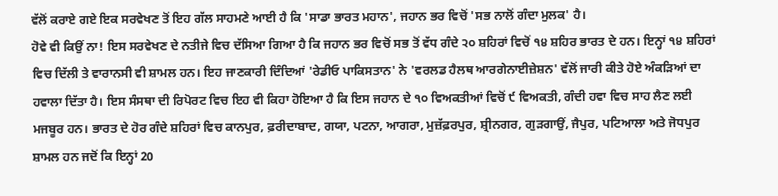ਵੱਲੋਂ ਕਰਾਏ ਗਏ ਇਕ ਸਰਵੇਖਣ ਤੋਂ ਇਹ ਗੱਲ ਸਾਹਮਣੇ ਆਈ ਹੈ ਕਿ 'ਸਾਡਾ ਭਾਰਤ ਮਹਾਨ', ਜਹਾਨ ਭਰ ਵਿਚੋਂ 'ਸਭ ਨਾਲੋਂ ਗੰਦਾ ਮੁਲਕ' ਹੈ।
ਹੋਵੇ ਵੀ ਕਿਉਂ ਨਾ! ਇਸ ਸਰਵੇਖਣ ਦੇ ਨਤੀਜੇ ਵਿਚ ਦੱਸਿਆ ਗਿਆ ਹੈ ਕਿ ਜਹਾਨ ਭਰ ਵਿਚੋਂ ਸਭ ਤੋਂ ਵੱਧ ਗੰਦੇ ੨੦ ਸ਼ਹਿਰਾਂ ਵਿਚੋਂ ੧੪ ਸ਼ਹਿਰ ਭਾਰਤ ਦੇ ਹਨ। ਇਨ੍ਹਾਂ ੧੪ ਸ਼ਹਿਰਾਂ ਵਿਚ ਦਿੱਲੀ ਤੇ ਵਾਰਾਨਸੀ ਵੀ ਸ਼ਾਮਲ ਹਨ। ਇਹ ਜਾਣਕਾਰੀ ਦਿੰਦਿਆਂ 'ਰੇਡੀਓ ਪਾਕਿਸਤਾਨ' ਨੇ 'ਵਰਲਡ ਹੈਲਥ ਆਰਗੇਨਾਈਜ਼ੇਸ਼ਨ' ਵੱਲੋਂ ਜਾਰੀ ਕੀਤੇ ਹੋਏ ਅੰਕੜਿਆਂ ਦਾ ਹਵਾਲਾ ਦਿੱਤਾ ਹੈ। ਇਸ ਸੰਸਥਾ ਦੀ ਰਿਪੋਰਟ ਵਿਚ ਇਹ ਵੀ ਕਿਹਾ ਹੋਇਆ ਹੈ ਕਿ ਇਸ ਜਹਾਨ ਦੇ ੧੦ ਵਿਅਕਤੀਆਂ ਵਿਚੋਂ ੯ ਵਿਅਕਤੀ, ਗੰਦੀ ਹਵਾ ਵਿਚ ਸਾਹ ਲੈਣ ਲਈ ਮਜਬੂਰ ਹਨ। ਭਾਰਤ ਦੇ ਹੋਰ ਗੰਦੇ ਸ਼ਹਿਰਾਂ ਵਿਚ ਕਾਨਪੁਰ, ਫ਼ਰੀਦਾਬਾਦ, ਗਯਾ, ਪਟਨਾ, ਆਗਰਾ, ਮੁਜ਼ੱਫ਼ਰਪੁਰ, ਸ਼੍ਰੀਨਗਰ, ਗੁੜਗਾਉਂ, ਜੈਪੁਰ, ਪਟਿਆਲਾ ਅਤੇ ਜੋਧਪੁਰ ਸ਼ਾਮਲ ਹਨ ਜਦੋਂ ਕਿ ਇਨ੍ਹਾਂ 20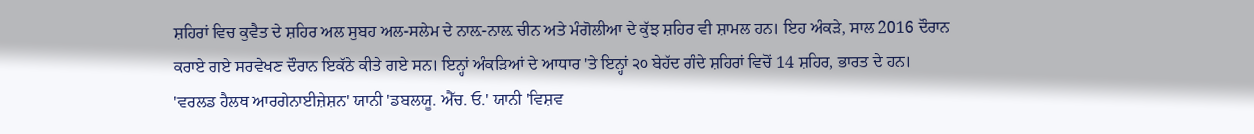ਸ਼ਹਿਰਾਂ ਵਿਚ ਕੁਵੈਤ ਦੇ ਸ਼ਹਿਰ ਅਲ ਸੁਬਹ ਅਲ-ਸਲੇਮ ਦੇ ਨਾਲ਼-ਨਾਲ਼ ਚੀਨ ਅਤੇ ਮੰਗੋਲੀਆ ਦੇ ਕੁੱਝ ਸ਼ਹਿਰ ਵੀ ਸ਼ਾਮਲ ਹਨ। ਇਹ ਅੰਕੜੇ, ਸਾਲ 2016 ਦੌਰਾਨ ਕਰਾਏ ਗਏ ਸਰਵੇਖਣ ਦੌਰਾਨ ਇਕੱਠੇ ਕੀਤੇ ਗਏ ਸਨ। ਇਨ੍ਹਾਂ ਅੰਕੜਿਆਂ ਦੇ ਆਧਾਰ 'ਤੇ ਇਨ੍ਹਾਂ ੨੦ ਬੇਹੱਦ ਗੰਦੇ ਸ਼ਹਿਰਾਂ ਵਿਚੋਂ 14 ਸ਼ਹਿਰ, ਭਾਰਤ ਦੇ ਹਨ।
'ਵਰਲਡ ਹੈਲਥ ਆਰਗੇਨਾਈਜ਼ੇਸ਼ਨ' ਯਾਨੀ 'ਡਬਲਯੂ. ਐੱਚ. ਓ.' ਯਾਨੀ 'ਵਿਸ਼ਵ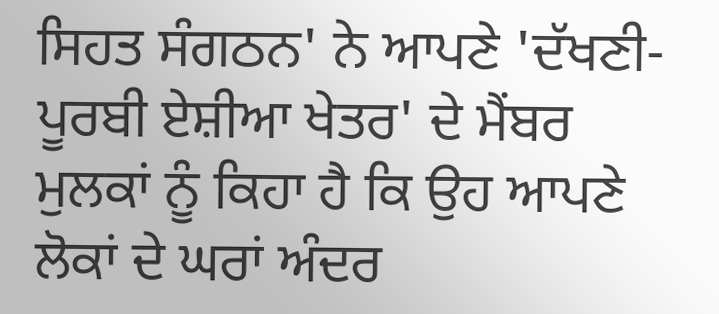ਸਿਹਤ ਸੰਗਠਨ' ਨੇ ਆਪਣੇ 'ਦੱਖਣੀ-ਪੂਰਬੀ ਏਸ਼ੀਆ ਖੇਤਰ' ਦੇ ਮੈਂਬਰ ਮੁਲਕਾਂ ਨੂੰ ਕਿਹਾ ਹੈ ਕਿ ਉਹ ਆਪਣੇ ਲੋਕਾਂ ਦੇ ਘਰਾਂ ਅੰਦਰ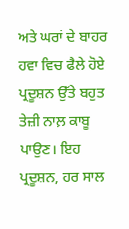ਅਤੇ ਘਰਾਂ ਦੇ ਬਾਹਰ ਹਵਾ ਵਿਚ ਫੈਲੇ ਹੋਏ ਪ੍ਰਦੂਸ਼ਨ ਉੱਤੇ ਬਹੁਤ ਤੇਜ਼ੀ ਨਾਲ਼ ਕਾਬੂ ਪਾਉਣ। ਇਹ ਪ੍ਰਦੂਸ਼ਨ, ਹਰ ਸਾਲ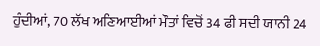ਹੁੰਦੀਆਂ, 70 ਲੱਖ ਅਣਿਆਈਆਂ ਮੌਤਾਂ ਵਿਚੋਂ 34 ਫੀ ਸਦੀ ਯਾਨੀ 24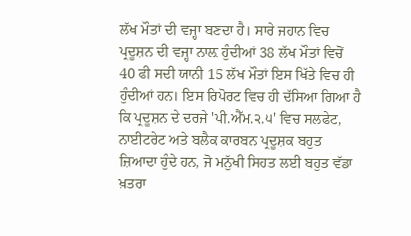ਲੱਖ ਮੌਤਾਂ ਦੀ ਵਜ੍ਹਾ ਬਣਦਾ ਹੈ। ਸਾਰੇ ਜਹਾਨ ਵਿਚ ਪ੍ਰਦੂਸ਼ਨ ਦੀ ਵਜ੍ਹਾ ਨਾਲ਼ ਹੁੰਦੀਆਂ 38 ਲੱਖ ਮੌਤਾਂ ਵਿਚੋਂ 40 ਫੀ ਸਦੀ ਯਾਨੀ 15 ਲੱਖ ਮੌਤਾਂ ਇਸ ਖਿੱਤੇ ਵਿਚ ਹੀ ਹੁੰਦੀਆਂ ਹਨ। ਇਸ ਰਿਪੋਰਟ ਵਿਚ ਹੀ ਦੱਸਿਆ ਗਿਆ ਹੈ ਕਿ ਪ੍ਰਦੂਸ਼ਨ ਦੇ ਦਰਜੇ 'ਪੀ.ਐੱਮ.੨.੫' ਵਿਚ ਸਲਫੇਟ, ਨਾਈਟਰੇਟ ਅਤੇ ਬਲੈਕ ਕਾਰਬਨ ਪ੍ਰਦੂਸ਼ਕ ਬਹੁਤ ਜ਼ਿਆਦਾ ਹੁੰਦੇ ਹਨ, ਜੋ ਮਨੁੱਖੀ ਸਿਹਤ ਲਈ ਬਹੁਤ ਵੱਡਾ ਖ਼ਤਰਾ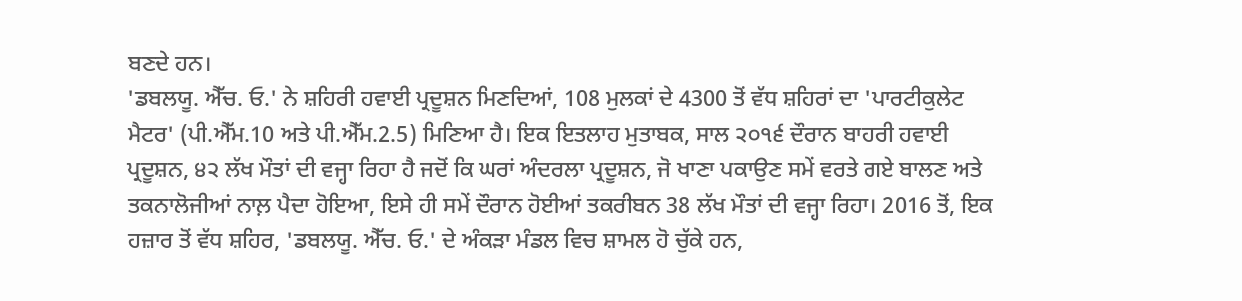ਬਣਦੇ ਹਨ।
'ਡਬਲਯੂ. ਐੱਚ. ਓ.' ਨੇ ਸ਼ਹਿਰੀ ਹਵਾਈ ਪ੍ਰਦੂਸ਼ਨ ਮਿਣਦਿਆਂ, 108 ਮੁਲਕਾਂ ਦੇ 4300 ਤੋਂ ਵੱਧ ਸ਼ਹਿਰਾਂ ਦਾ 'ਪਾਰਟੀਕੁਲੇਟ ਮੈਟਰ' (ਪੀ.ਐੱਮ.10 ਅਤੇ ਪੀ.ਐੱਮ.2.5) ਮਿਣਿਆ ਹੈ। ਇਕ ਇਤਲਾਹ ਮੁਤਾਬਕ, ਸਾਲ ੨੦੧੬ ਦੌਰਾਨ ਬਾਹਰੀ ਹਵਾਈ ਪ੍ਰਦੂਸ਼ਨ, ੪੨ ਲੱਖ ਮੌਤਾਂ ਦੀ ਵਜ੍ਹਾ ਰਿਹਾ ਹੈ ਜਦੋਂ ਕਿ ਘਰਾਂ ਅੰਦਰਲਾ ਪ੍ਰਦੂਸ਼ਨ, ਜੋ ਖਾਣਾ ਪਕਾਉਣ ਸਮੇਂ ਵਰਤੇ ਗਏ ਬਾਲਣ ਅਤੇ ਤਕਨਾਲੋਜੀਆਂ ਨਾਲ਼ ਪੈਦਾ ਹੋਇਆ, ਇਸੇ ਹੀ ਸਮੇਂ ਦੌਰਾਨ ਹੋਈਆਂ ਤਕਰੀਬਨ 38 ਲੱਖ ਮੌਤਾਂ ਦੀ ਵਜ੍ਹਾ ਰਿਹਾ। 2016 ਤੋਂ, ਇਕ ਹਜ਼ਾਰ ਤੋਂ ਵੱਧ ਸ਼ਹਿਰ, 'ਡਬਲਯੂ. ਐੱਚ. ਓ.' ਦੇ ਅੰਕੜਾ ਮੰਡਲ ਵਿਚ ਸ਼ਾਮਲ ਹੋ ਚੁੱਕੇ ਹਨ,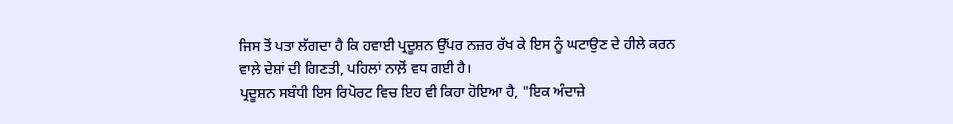ਜਿਸ ਤੋਂ ਪਤਾ ਲੱਗਦਾ ਹੈ ਕਿ ਹਵਾਈ ਪ੍ਰਦੂਸ਼ਨ ਉੱਪਰ ਨਜ਼ਰ ਰੱਖ ਕੇ ਇਸ ਨੂੰ ਘਟਾਉਣ ਦੇ ਹੀਲੇ ਕਰਨ ਵਾਲ਼ੇ ਦੇਸ਼ਾਂ ਦੀ ਗਿਣਤੀ, ਪਹਿਲਾਂ ਨਾਲ਼ੋਂ ਵਧ ਗਈ ਹੈ।
ਪ੍ਰਦੂਸ਼ਨ ਸਬੰਧੀ ਇਸ ਰਿਪੋਰਟ ਵਿਚ ਇਹ ਵੀ ਕਿਹਾ ਹੋਇਆ ਹੈ, "ਇਕ ਅੰਦਾਜ਼ੇ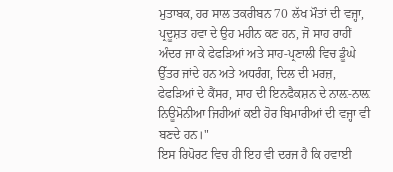ਮੁਤਾਬਕ, ਹਰ ਸਾਲ ਤਕਰੀਬਨ 70 ਲੱਖ ਮੌਤਾਂ ਦੀ ਵਜ੍ਹਾ, ਪ੍ਰਦੂਸ਼ਤ ਹਵਾ ਦੇ ਉਹ ਮਹੀਨ ਕਣ ਹਨ, ਜੋ ਸਾਹ ਰਾਹੀਂ ਅੰਦਰ ਜਾ ਕੇ ਫੇਫੜਿਆਂ ਅਤੇ ਸਾਹ-ਪ੍ਰਣਾਲੀ ਵਿਚ ਡੂੰਘੇ ਉੱਤਰ ਜਾਂਦੇ ਹਨ ਅਤੇ ਅਧਰੰਗ, ਦਿਲ ਦੀ ਮਰਜ਼, ਫੇਫੜਿਆਂ ਦੇ ਕੈਂਸਰ, ਸਾਹ ਦੀ ਇਨਫੈਕਸ਼ਨ ਦੇ ਨਾਲ਼-ਨਾਲ਼ ਨਿਊਮੋਨੀਆ ਜਿਹੀਆਂ ਕਈ ਹੋਰ ਬਿਮਾਰੀਆਂ ਦੀ ਵਜ੍ਹਾ ਵੀ ਬਣਦੇ ਹਨ।"
ਇਸ ਰਿਪੋਰਟ ਵਿਚ ਹੀ ਇਹ ਵੀ ਦਰਜ ਹੈ ਕਿ ਹਵਾਈ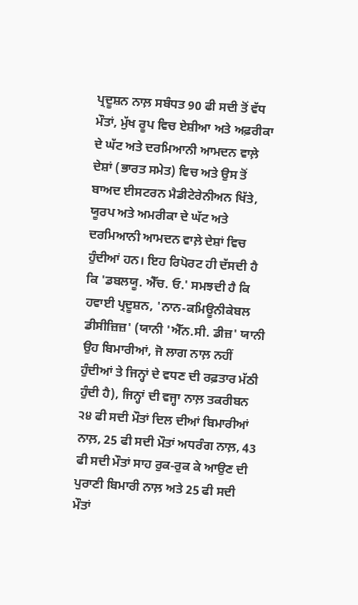ਪ੍ਰਦੂਸ਼ਨ ਨਾਲ਼ ਸਬੰਧਤ 90 ਫੀ ਸਦੀ ਤੋਂ ਵੱਧ ਮੌਤਾਂ, ਮੁੱਖ ਰੂਪ ਵਿਚ ਏਸ਼ੀਆ ਅਤੇ ਅਫ਼ਰੀਕਾ ਦੇ ਘੱਟ ਅਤੇ ਦਰਮਿਆਨੀ ਆਮਦਨ ਵਾਲ਼ੇ ਦੇਸ਼ਾਂ (ਭਾਰਤ ਸਮੇਤ) ਵਿਚ ਅਤੇ ਉਸ ਤੋਂ ਬਾਅਦ ਈਸਟਰਨ ਮੈਡੀਟੇਰੇਨੀਅਨ ਖਿੱਤੇ, ਯੂਰਪ ਅਤੇ ਅਮਰੀਕਾ ਦੇ ਘੱਟ ਅਤੇ ਦਰਮਿਆਨੀ ਆਮਦਨ ਵਾਲ਼ੇ ਦੇਸ਼ਾਂ ਵਿਚ ਹੁੰਦੀਆਂ ਹਨ। ਇਹ ਰਿਪੋਰਟ ਹੀ ਦੱਸਦੀ ਹੈ ਕਿ 'ਡਬਲਯੂ. ਐੱਚ. ਓ.' ਸਮਝਦੀ ਹੈ ਕਿ ਹਵਾਈ ਪ੍ਰਦੂਸ਼ਨ, 'ਨਾਨ-ਕਮਿਊਨੀਕੇਬਲ ਡੀਸੀਜ਼ਿਜ਼' (ਯਾਨੀ 'ਐੱਨ.ਸੀ. ਡੀਜ਼' ਯਾਨੀ ਉਹ ਬਿਮਾਰੀਆਂ, ਜੋ ਲਾਗ ਨਾਲ਼ ਨਹੀਂ ਹੁੰਦੀਆਂ ਤੇ ਜਿਨ੍ਹਾਂ ਦੇ ਵਧਣ ਦੀ ਰਫ਼ਤਾਰ ਮੱਠੀ ਹੁੰਦੀ ਹੈ), ਜਿਨ੍ਹਾਂ ਦੀ ਵਜ੍ਹਾ ਨਾਲ਼ ਤਕਰੀਬਨ ੨੪ ਫੀ ਸਦੀ ਮੌਤਾਂ ਦਿਲ ਦੀਆਂ ਬਿਮਾਰੀਆਂ ਨਾਲ਼, 25 ਫੀ ਸਦੀ ਮੌਤਾਂ ਅਧਰੰਗ ਨਾਲ਼, 43 ਫੀ ਸਦੀ ਮੌਤਾਂ ਸਾਹ ਰੁਕ-ਰੁਕ ਕੇ ਆਉਣ ਦੀ ਪੁਰਾਣੀ ਬਿਮਾਰੀ ਨਾਲ਼ ਅਤੇ 25 ਫੀ ਸਦੀ ਮੌਤਾਂ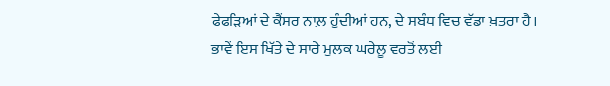ਫੇਫੜਿਆਂ ਦੇ ਕੈਂਸਰ ਨਾਲ਼ ਹੁੰਦੀਆਂ ਹਨ, ਦੇ ਸਬੰਧ ਵਿਚ ਵੱਡਾ ਖ਼ਤਰਾ ਹੈ।
ਭਾਵੇਂ ਇਸ ਖਿੱਤੇ ਦੇ ਸਾਰੇ ਮੁਲਕ ਘਰੇਲੂ ਵਰਤੋਂ ਲਈ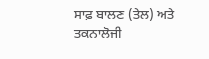ਸਾਫ਼ ਬਾਲਣ (ਤੇਲ) ਅਤੇ ਤਕਨਾਲੋਜੀ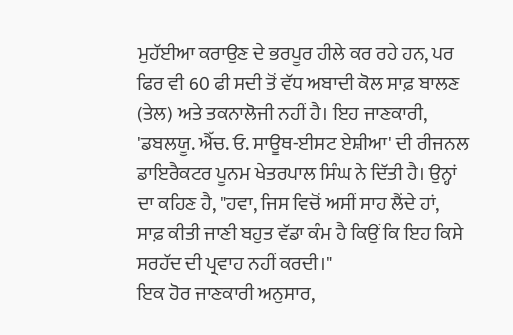ਮੁਹੱਈਆ ਕਰਾਉਣ ਦੇ ਭਰਪੂਰ ਹੀਲੇ ਕਰ ਰਹੇ ਹਨ, ਪਰ ਫਿਰ ਵੀ 60 ਫੀ ਸਦੀ ਤੋਂ ਵੱਧ ਅਬਾਦੀ ਕੋਲ ਸਾਫ਼ ਬਾਲਣ (ਤੇਲ) ਅਤੇ ਤਕਨਾਲੋਜੀ ਨਹੀਂ ਹੈ। ਇਹ ਜਾਣਕਾਰੀ, 'ਡਬਲਯੂ. ਐੱਚ. ਓ. ਸਾਊਥ-ਈਸਟ ਏਸ਼ੀਆ' ਦੀ ਰੀਜਨਲ ਡਾਇਰੈਕਟਰ ਪੂਨਮ ਖੇਤਰਪਾਲ ਸਿੰਘ ਨੇ ਦਿੱਤੀ ਹੈ। ਉਨ੍ਹਾਂ ਦਾ ਕਹਿਣ ਹੈ, "ਹਵਾ, ਜਿਸ ਵਿਚੋਂ ਅਸੀਂ ਸਾਹ ਲੈਂਦੇ ਹਾਂ, ਸਾਫ਼ ਕੀਤੀ ਜਾਣੀ ਬਹੁਤ ਵੱਡਾ ਕੰਮ ਹੈ ਕਿਉਂ ਕਿ ਇਹ ਕਿਸੇ ਸਰਹੱਦ ਦੀ ਪ੍ਰਵਾਹ ਨਹੀਂ ਕਰਦੀ।"
ਇਕ ਹੋਰ ਜਾਣਕਾਰੀ ਅਨੁਸਾਰ,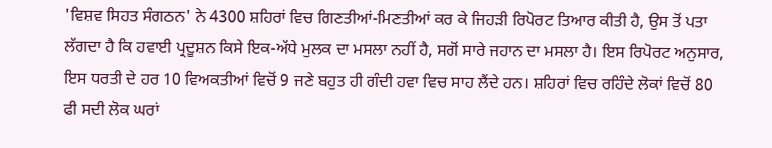'ਵਿਸ਼ਵ ਸਿਹਤ ਸੰਗਠਨ' ਨੇ 4300 ਸ਼ਹਿਰਾਂ ਵਿਚ ਗਿਣਤੀਆਂ-ਮਿਣਤੀਆਂ ਕਰ ਕੇ ਜਿਹੜੀ ਰਿਪੋਰਟ ਤਿਆਰ ਕੀਤੀ ਹੈ, ਉਸ ਤੋਂ ਪਤਾ ਲੱਗਦਾ ਹੈ ਕਿ ਹਵਾਈ ਪ੍ਰਦੂਸ਼ਨ ਕਿਸੇ ਇਕ-ਅੱਧੇ ਮੁਲਕ ਦਾ ਮਸਲਾ ਨਹੀਂ ਹੈ, ਸਗੋਂ ਸਾਰੇ ਜਹਾਨ ਦਾ ਮਸਲਾ ਹੈ। ਇਸ ਰਿਪੋਰਟ ਅਨੁਸਾਰ, ਇਸ ਧਰਤੀ ਦੇ ਹਰ 10 ਵਿਅਕਤੀਆਂ ਵਿਚੋਂ 9 ਜਣੇ ਬਹੁਤ ਹੀ ਗੰਦੀ ਹਵਾ ਵਿਚ ਸਾਹ ਲੈਂਦੇ ਹਨ। ਸ਼ਹਿਰਾਂ ਵਿਚ ਰਹਿੰਦੇ ਲੋਕਾਂ ਵਿਚੋਂ 80 ਫੀ ਸਦੀ ਲੋਕ ਘਰਾਂ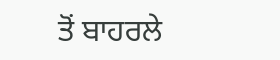ਤੋਂ ਬਾਹਰਲੇ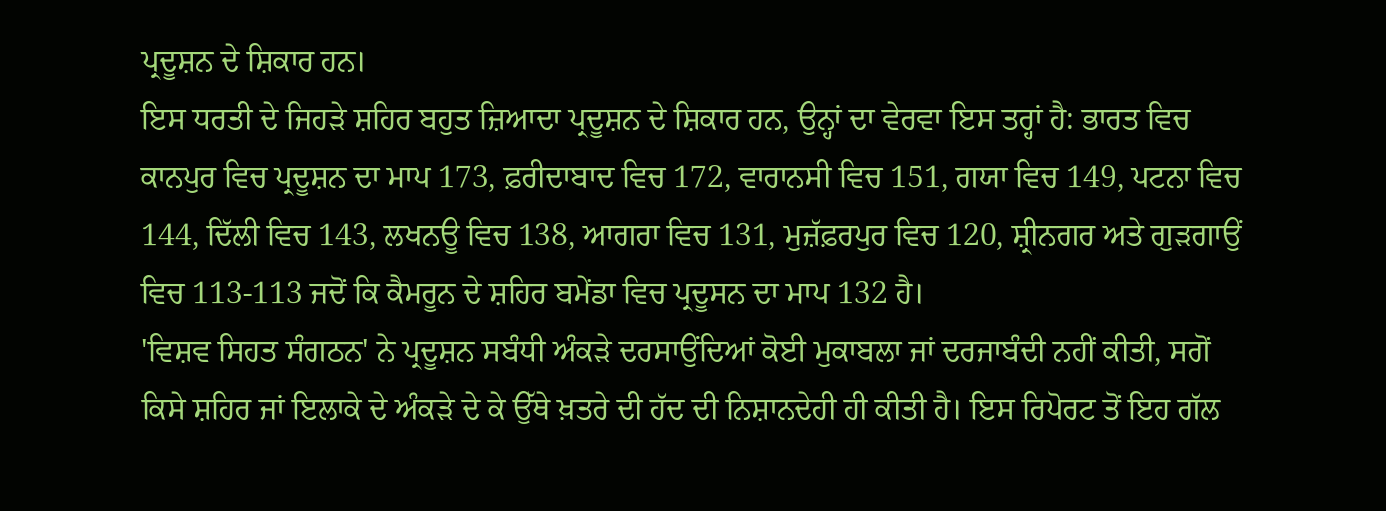ਪ੍ਰਦੂਸ਼ਨ ਦੇ ਸ਼ਿਕਾਰ ਹਨ।
ਇਸ ਧਰਤੀ ਦੇ ਜਿਹੜੇ ਸ਼ਹਿਰ ਬਹੁਤ ਜ਼ਿਆਦਾ ਪ੍ਰਦੂਸ਼ਨ ਦੇ ਸ਼ਿਕਾਰ ਹਨ, ਉਨ੍ਹਾਂ ਦਾ ਵੇਰਵਾ ਇਸ ਤਰ੍ਹਾਂ ਹੈ: ਭਾਰਤ ਵਿਚ ਕਾਨਪੁਰ ਵਿਚ ਪ੍ਰਦੂਸ਼ਨ ਦਾ ਮਾਪ 173, ਫ਼ਰੀਦਾਬਾਦ ਵਿਚ 172, ਵਾਰਾਨਸੀ ਵਿਚ 151, ਗਯਾ ਵਿਚ 149, ਪਟਨਾ ਵਿਚ 144, ਦਿੱਲੀ ਵਿਚ 143, ਲਖਨਊ ਵਿਚ 138, ਆਗਰਾ ਵਿਚ 131, ਮੁਜ਼ੱਫ਼ਰਪੁਰ ਵਿਚ 120, ਸ਼੍ਰੀਨਗਰ ਅਤੇ ਗੁੜਗਾਉਂ ਵਿਚ 113-113 ਜਦੋਂ ਕਿ ਕੈਮਰੂਨ ਦੇ ਸ਼ਹਿਰ ਬਮੇਂਡਾ ਵਿਚ ਪ੍ਰਦੂਸਨ ਦਾ ਮਾਪ 132 ਹੈ।
'ਵਿਸ਼ਵ ਸਿਹਤ ਸੰਗਠਨ' ਨੇ ਪ੍ਰਦੂਸ਼ਨ ਸਬੰਧੀ ਅੰਕੜੇ ਦਰਸਾਉਂਦਿਆਂ ਕੋਈ ਮੁਕਾਬਲਾ ਜਾਂ ਦਰਜਾਬੰਦੀ ਨਹੀਂ ਕੀਤੀ, ਸਗੋਂ ਕਿਸੇ ਸ਼ਹਿਰ ਜਾਂ ਇਲਾਕੇ ਦੇ ਅੰਕੜੇ ਦੇ ਕੇ ਉੱਥੇ ਖ਼ਤਰੇ ਦੀ ਹੱਦ ਦੀ ਨਿਸ਼ਾਨਦੇਹੀ ਹੀ ਕੀਤੀ ਹੈ। ਇਸ ਰਿਪੋਰਟ ਤੋਂ ਇਹ ਗੱਲ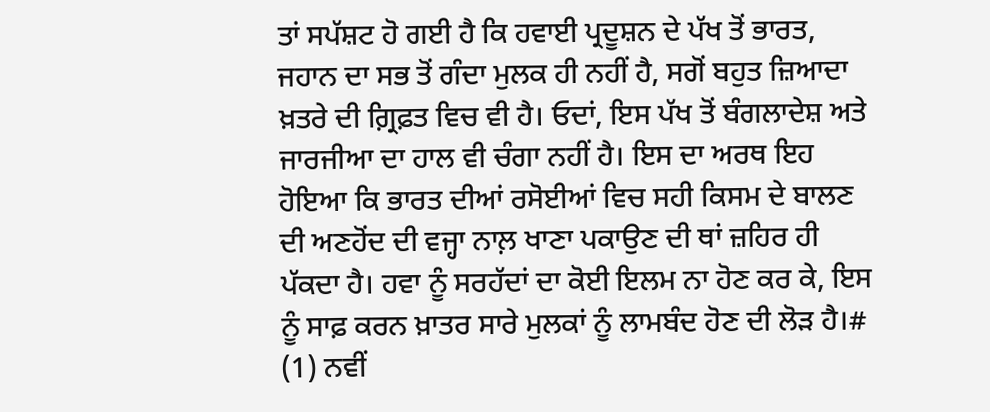ਤਾਂ ਸਪੱਸ਼ਟ ਹੋ ਗਈ ਹੈ ਕਿ ਹਵਾਈ ਪ੍ਰਦੂਸ਼ਨ ਦੇ ਪੱਖ ਤੋਂ ਭਾਰਤ, ਜਹਾਨ ਦਾ ਸਭ ਤੋਂ ਗੰਦਾ ਮੁਲਕ ਹੀ ਨਹੀਂ ਹੈ, ਸਗੋਂ ਬਹੁਤ ਜ਼ਿਆਦਾ ਖ਼ਤਰੇ ਦੀ ਗ਼੍ਰਿਫ਼ਤ ਵਿਚ ਵੀ ਹੈ। ਓਦਾਂ, ਇਸ ਪੱਖ ਤੋਂ ਬੰਗਲਾਦੇਸ਼ ਅਤੇ ਜਾਰਜੀਆ ਦਾ ਹਾਲ ਵੀ ਚੰਗਾ ਨਹੀਂ ਹੈ। ਇਸ ਦਾ ਅਰਥ ਇਹ ਹੋਇਆ ਕਿ ਭਾਰਤ ਦੀਆਂ ਰਸੋਈਆਂ ਵਿਚ ਸਹੀ ਕਿਸਮ ਦੇ ਬਾਲਣ ਦੀ ਅਣਹੋਂਦ ਦੀ ਵਜ੍ਹਾ ਨਾਲ਼ ਖਾਣਾ ਪਕਾਉਣ ਦੀ ਥਾਂ ਜ਼ਹਿਰ ਹੀ ਪੱਕਦਾ ਹੈ। ਹਵਾ ਨੂੰ ਸਰਹੱਦਾਂ ਦਾ ਕੋਈ ਇਲਮ ਨਾ ਹੋਣ ਕਰ ਕੇ, ਇਸ ਨੂੰ ਸਾਫ਼ ਕਰਨ ਖ਼ਾਤਰ ਸਾਰੇ ਮੁਲਕਾਂ ਨੂੰ ਲਾਮਬੰਦ ਹੋਣ ਦੀ ਲੋੜ ਹੈ।#
(1) ਨਵੀਂ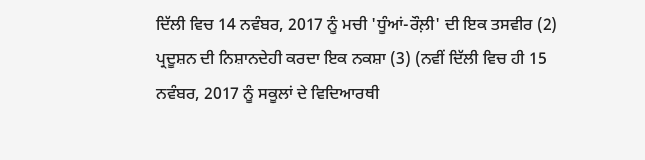ਦਿੱਲੀ ਵਿਚ 14 ਨਵੰਬਰ, 2017 ਨੂੰ ਮਚੀ 'ਧੂੰਆਂ-ਰੌਲ਼ੀ' ਦੀ ਇਕ ਤਸਵੀਰ (2) ਪ੍ਰਦੂਸ਼ਨ ਦੀ ਨਿਸ਼ਾਨਦੇਹੀ ਕਰਦਾ ਇਕ ਨਕਸ਼ਾ (3) (ਨਵੀਂ ਦਿੱਲੀ ਵਿਚ ਹੀ 15 ਨਵੰਬਰ, 2017 ਨੂੰ ਸਕੂਲਾਂ ਦੇ ਵਿਦਿਆਰਥੀ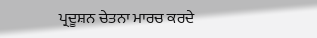ਪ੍ਰਦੂਸ਼ਨ ਚੇਤਨਾ ਮਾਰਚ ਕਰਦੇ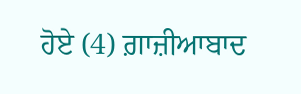ਹੋਏ (4) ਗ਼ਾਜ਼ੀਆਬਾਦ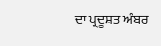ਦਾ ਪ੍ਰਦੂਸ਼ਤ ਅੰਬਰ